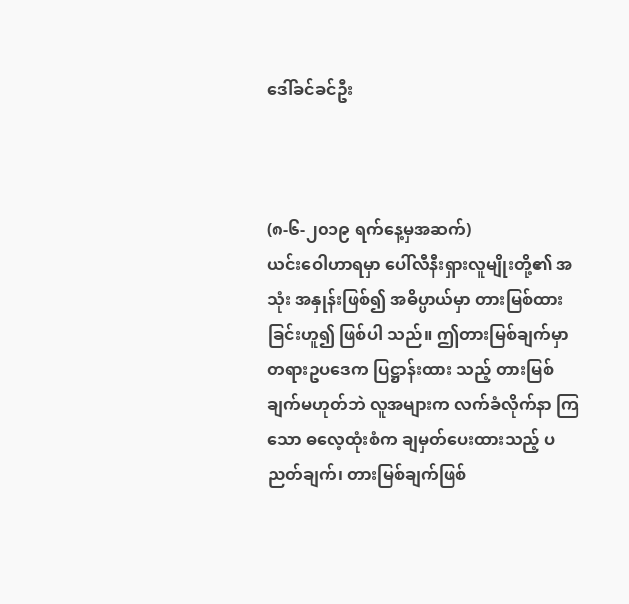ဒေါ်ခင်ခင်ဦး



(၈-၆-၂၀၁၉ ရက်နေ့မှအဆက်)
ယင်းဝေါဟာရမှာ ပေါ်လီနီးရှားလူမျိုးတို့၏ အသုံး အနှုန်းဖြစ်၍ အဓိပ္ပာယ်မှာ တားမြစ်ထားခြင်းဟူ၍ ဖြစ်ပါ သည်။ ဤတားမြစ်ချက်မှာ တရားဥပဒေက ပြဋ္ဌာန်းထား သည့် တားမြစ်ချက်မဟုတ်ဘဲ လူအများက လက်ခံလိုက်နာ ကြသော ဓလေ့ထုံးစံက ချမှတ်ပေးထားသည့် ပညတ်ချက်၊ တားမြစ်ချက်ဖြစ်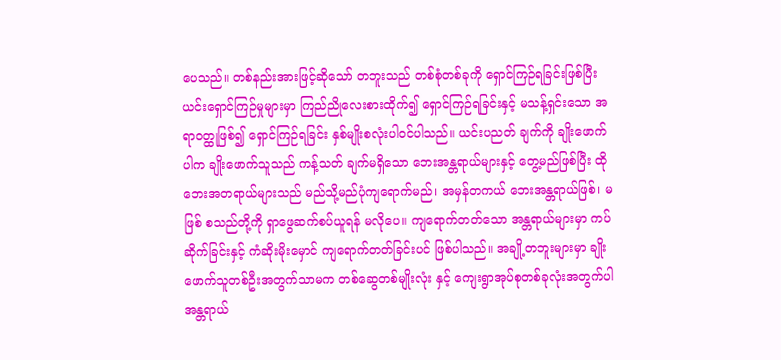ပေသည်။ တစ်နည်းအားဖြင့်ဆိုသော် တဘူးသည် တစ်စုံတစ်ခုကို ရှောင်ကြဉ်ရခြင်းဖြစ်ပြီး ယင်းရှောင်ကြဉ်မှုများမှာ ကြည်ညိုလေးစားထိုက်၍ ရှောင်ကြဉ်ရခြင်းနှင့် မသန့်ရှင်းသော အရာဝတ္ထုဖြစ်၍ ရှောင်ကြဉ်ရခြင်း နှစ်မျိုးစလုံးပါဝင်ပါသည်။ ယင်းပညတ် ချက်ကို ချိုးဖောက်ပါက ချိုးဖောက်သူသည် ကန့်သတ် ချက်မရှိသော ဘေးအန္တရာယ်များနှင့် တွေ့မည်ဖြစ်ပြီး ထိုဘေးအတရာယ်များသည် မည်သို့မည်ပုံကျရောက်မည်၊ အမှန်တကယ် ဘေးအန္တရာယ်ဖြစ်၊ မဖြစ် စသည်တို့ကို ရှာဖွေဆက်စပ်ယူရန် မလိုပေ။ ကျရောက်တတ်သော အန္တရာယ်များမှာ ကပ်ဆိုက်ခြင်းနှင့် ကံဆိုးမိုးမှောင် ကျရောက်တတ်ခြင်းပင် ဖြစ်ပါသည်။ အချို့တဘူးများမှာ ချိုးဖောက်သူတစ်ဦးအတွက်သာမက တစ်ဆွေတစ်မျိုးလုံး နှင့် ကျေးရွာအုပ်စုတစ်ခုလုံးအတွက်ပါ အန္တရာယ်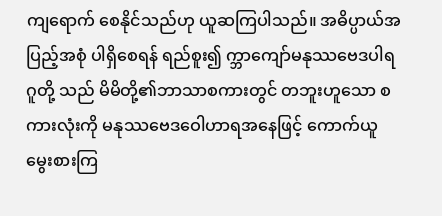ကျရောက် စေနိုင်သည်ဟု ယူဆကြပါသည်။ အဓိပ္ပာယ်အပြည့်အစုံ ပါရှိစေရန် ရည်စူး၍ က္ဘာကျော်မနုဿဗေဒပါရဂူတို့ သည် မိမိတို့၏ဘာသာစကားတွင် တဘူးဟူသော စကားလုံးကို မနုဿဗေဒဝေါဟာရအနေဖြင့် ကောက်ယူ မွေးစားကြ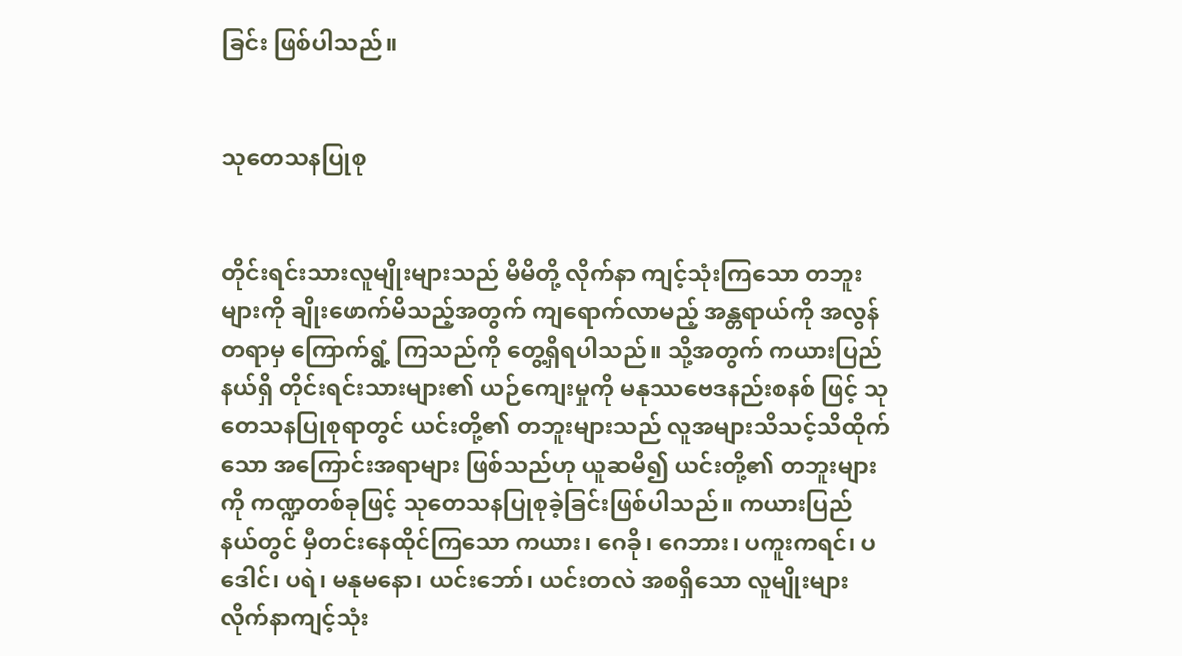ခြင်း ဖြစ်ပါသည်။


သုတေသနပြုစု


တိုင်းရင်းသားလူမျိုးများသည် မိမိတို့ လိုက်နာ ကျင့်သုံးကြသော တဘူးများကို ချိုးဖောက်မိသည့်အတွက် ကျရောက်လာမည့် အန္တရာယ်ကို အလွန်တရာမှ ကြောက်ရွံ့ ကြသည်ကို တွေ့ရှိရပါသည်။ သို့အတွက် ကယားပြည်နယ်ရှိ တိုင်းရင်းသားများ၏ ယဉ်ကျေးမှုကို မနုဿဗေဒနည်းစနစ် ဖြင့် သုတေသနပြုစုရာတွင် ယင်းတို့၏ တဘူးများသည် လူအများသိသင့်သိထိုက်သော အကြောင်းအရာများ ဖြစ်သည်ဟု ယူဆမိ၍ ယင်းတို့၏ တဘူးများကို ကဏ္ဍတစ်ခုဖြင့် သုတေသနပြုစုခဲ့ခြင်းဖြစ်ပါသည်။ ကယားပြည် နယ်တွင် မှီတင်းနေထိုင်ကြသော ကယား၊ ဂေခို၊ ဂေဘား၊ ပကူးကရင်၊ ပဒေါင်၊ ပရဲ၊ မနုမနော၊ ယင်းဘော်၊ ယင်းတလဲ အစရှိသော လူမျိုးများလိုက်နာကျင့်သုံး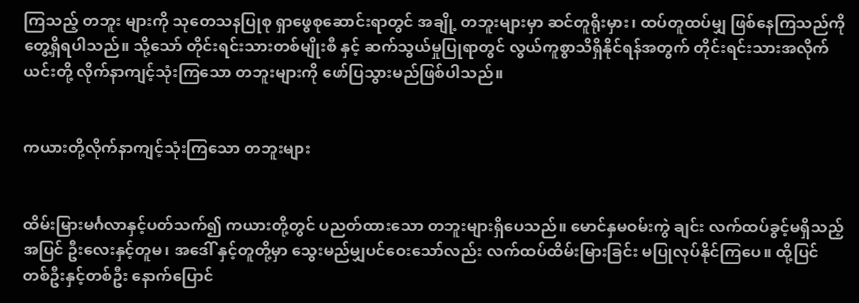ကြသည့် တဘူး များကို သုတေသနပြုစု ရှာဖွေစုဆောင်းရာတွင် အချို့ တဘူးများမှာ ဆင်တူရိုးမှား၊ ထပ်တူထပ်မျှ ဖြစ်နေကြသည်ကို တွေ့ရှိရပါသည်။ သို့သော် တိုင်းရင်းသားတစ်မျိုးစီ နှင့် ဆက်သွယ်မှုပြုရာတွင် လွယ်ကူစွာသိရှိနိုင်ရန်အတွက် တိုင်းရင်းသားအလိုက် ယင်းတို့ လိုက်နာကျင့်သုံးကြသော တဘူးများကို ဖော်ပြသွားမည်ဖြစ်ပါသည်။


ကယားတို့လိုက်နာကျင့်သုံးကြသော တဘူးများ


ထိမ်းမြားမင်္ဂလာနှင့်ပတ်သက်၍ ကယားတို့တွင် ပညတ်ထားသော တဘူးများရှိပေသည်။ မောင်နှမဝမ်းကွဲ ချင်း လက်ထပ်ခွင့်မရှိသည့်အပြင် ဦးလေးနှင့်တူမ၊ အဒေါ် နှင့်တူတို့မှာ သွေးမည်မျှပင်ဝေးသော်လည်း လက်ထပ်ထိမ်းမြားခြင်း မပြုလုပ်နိုင်ကြပေ။ ထို့ပြင် တစ်ဦးနှင့်တစ်ဦး နောက်ပြောင်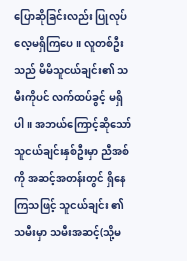ပြောဆိုခြင်းလည်း ပြုလုပ်လေ့မရှိကြပေ။ လူတစ်ဦးသည် မိမိသူငယ်ချင်း၏ သမီးကိုပင် လက်ထပ်ခွင့် မရှိပါ။ အဘယ်ကြောင့်ဆိုသော် သူငယ်ချင်းနှစ်ဦးမှာ ညီအစ်ကို အဆင့်အတန်းတွင် ရှိနေကြသဖြင့် သူငယ်ချင်း ၏သမီးမှာ သမီးအဆင့်(သို့မ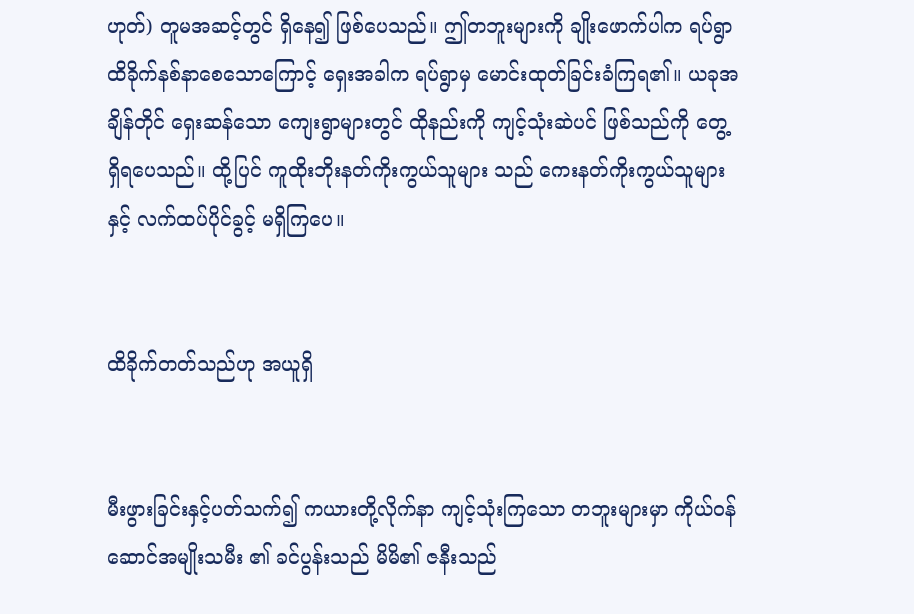ဟုတ်) တူမအဆင့်တွင် ရှိနေ၍ ဖြစ်ပေသည်။ ဤတဘူးများကို ချိုးဖောက်ပါက ရပ်ရွာထိခိုက်နစ်နာစေသောကြောင့် ရှေးအခါက ရပ်ရွာမှ မောင်းထုတ်ခြင်းခံကြရ၏။ ယခုအချိန်တိုင် ရှေးဆန်သော ကျေးရွာများတွင် ထိုနည်းကို ကျင့်သုံးဆဲပင် ဖြစ်သည်ကို တွေ့ရှိရပေသည်။ ထို့ပြင် ကူထိုးဘိုးနတ်ကိုးကွယ်သူများ သည် ကေးနတ်ကိုးကွယ်သူများနှင့် လက်ထပ်ပိုင်ခွင့် မရှိကြပေ။


ထိခိုက်တတ်သည်ဟု အယူရှိ


မီးဖွားခြင်းနှင့်ပတ်သက်၍ ကယားတို့လိုက်နာ ကျင့်သုံးကြသော တဘူးများမှာ ကိုယ်ဝန်ဆောင်အမျိုးသမီး ၏ ခင်ပွန်းသည် မိမိ၏ ဇနီးသည်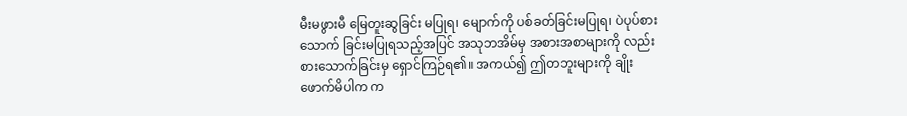မီးမဖွားမီ မြေတူးဆွခြင်း မပြုရ၊ မျောက်ကို ပစ်ခတ်ခြင်းမပြုရ၊ ပဲပုပ်စားသောက် ခြင်းမပြုရသည့်အပြင် အသုဘအိမ်မှ အစားအစာများကို လည်း စားသောက်ခြင်းမှ ရှောင်ကြဉ်ရ၏။ အကယ်၍ ဤတဘူးများကို ချိုးဖောက်မိပါက က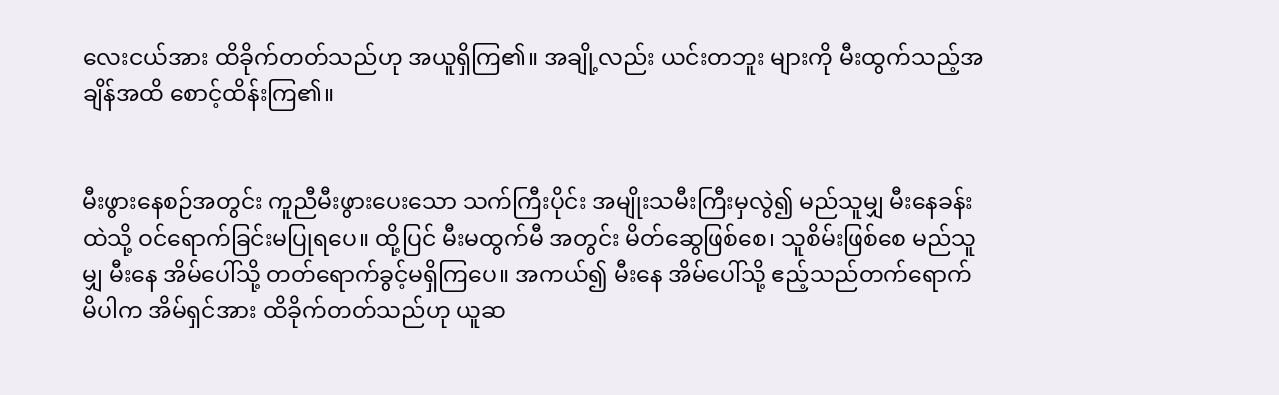လေးငယ်အား ထိခိုက်တတ်သည်ဟု အယူရှိကြ၏။ အချို့လည်း ယင်းတဘူး များကို မီးထွက်သည့်အချိန်အထိ စောင့်ထိန်းကြ၏။


မီးဖွားနေစဉ်အတွင်း ကူညီမီးဖွားပေးသော သက်ကြီးပိုင်း အမျိုးသမီးကြီးမှလွဲ၍ မည်သူမျှ မီးနေခန်း ထဲသို့ ဝင်ရောက်ခြင်းမပြုရပေ။ ထို့ပြင် မီးမထွက်မီ အတွင်း မိတ်ဆွေဖြစ်စေ၊ သူစိမ်းဖြစ်စေ မည်သူမျှ မီးနေ အိမ်ပေါ်သို့ တတ်ရောက်ခွင့်မရှိကြပေ။ အကယ်၍ မီးနေ အိမ်ပေါ်သို့ ဧည့်သည်တက်ရောက်မိပါက အိမ်ရှင်အား ထိခိုက်တတ်သည်ဟု ယူဆ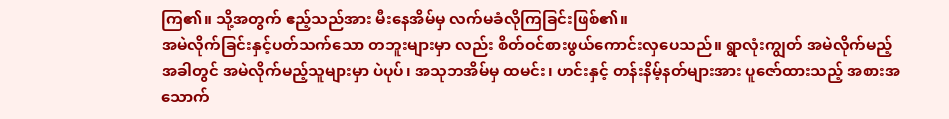ကြ၏။ သို့အတွက် ဧည့်သည်အား မီးနေအိမ်မှ လက်မခံလိုကြခြင်းဖြစ်၏။
အမဲလိုက်ခြင်းနှင့်ပတ်သက်သော တဘူးများမှာ လည်း စိတ်ဝင်စားဖွယ်ကောင်းလှပေသည်။ ရွာလုံးကျွတ် အမဲလိုက်မည့်အခါတွင် အမဲလိုက်မည့်သူများမှာ ပဲပုပ်၊ အသုဘအိမ်မှ ထမင်း၊ ဟင်းနှင့် တန်းနိမ့်နတ်များအား ပူဇော်ထားသည့် အစားအသောက်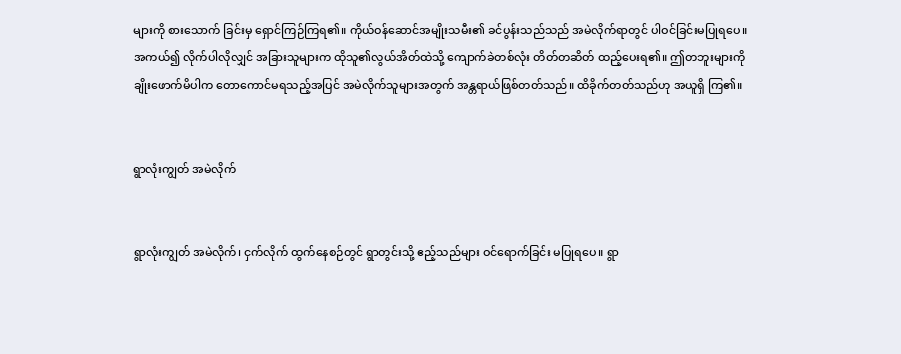များကို စားသောက် ခြင်းမှ ရှောင်ကြဉ်ကြရ၏။ ကိုယ်ဝန်ဆောင်အမျိုးသမီး၏ ခင်ပွန်းသည်သည် အမဲလိုက်ရာတွင် ပါဝင်ခြင်းမပြုရပေ။ အကယ်၍ လိုက်ပါလိုလျှင် အခြားသူများက ထိုသူ၏လွယ်အိတ်ထဲသို့ ကျောက်ခဲတစ်လုံး တိတ်တဆိတ် ထည့်ပေးရ၏။ ဤတဘူးများကို ချိုးဖောက်မိပါက တောကောင်မရသည့်အပြင် အမဲလိုက်သူများအတွက် အန္တရာယ်ဖြစ်တတ်သည်။ ထိခိုက်တတ်သည်ဟု အယူရှိ ကြ၏။


ရွာလုံးကျွတ် အမဲလိုက်


ရွာလုံးကျွတ် အမဲလိုက်၊ ငှက်လိုက် ထွက်နေစဉ်တွင် ရွာတွင်းသို့ ဧည့်သည်များ ဝင်ရောက်ခြင်း မပြုရပေ။ ရွာ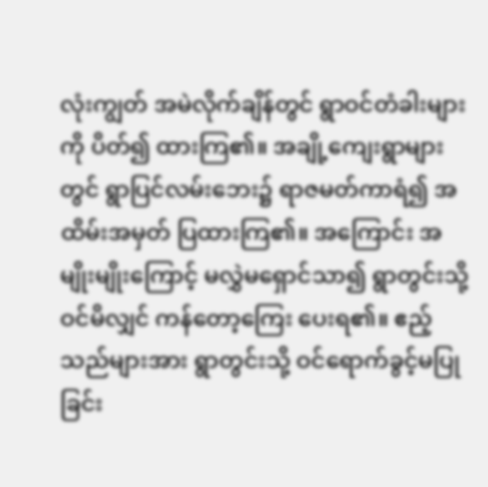လုံးကျွတ် အမဲလိုက်ချိန်တွင် ရွာဝင်တံခါးများကို ပိတ်၍ ထားကြ၏။ အချို့ကျေးရွာများတွင် ရွာပြင်လမ်းဘေး၌ ရာဇမတ်ကာရံ၍ အထိမ်းအမှတ် ပြထားကြ၏။ အကြောင်း အမျိုးမျိုးကြောင့် မလွှဲမရှောင်သာ၍ ရွာတွင်းသို့ဝင်မိလျှင် ကန်တော့ကြေး ပေးရ၏။ ဧည့်သည်များအား ရွာတွင်းသို့ ဝင်ရောက်ခွင့်မပြုခြင်း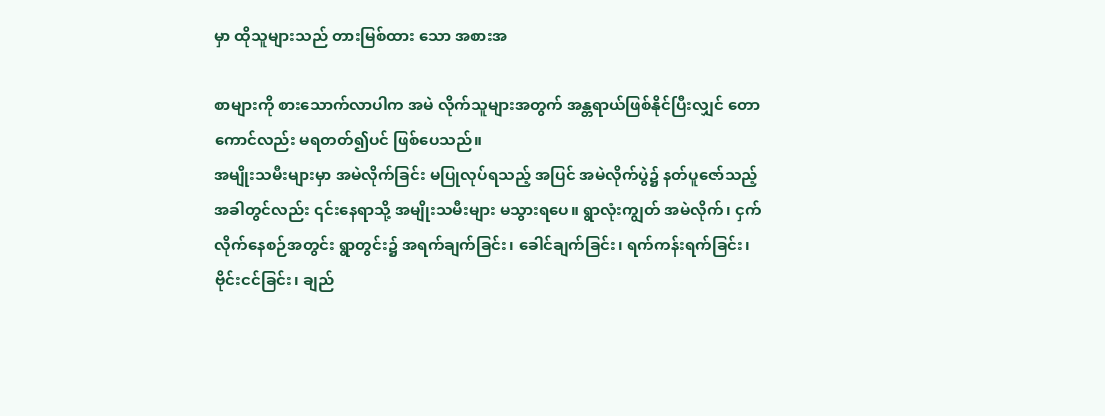မှာ ထိုသူများသည် တားမြစ်ထား သော အစားအ

စာများကို စားသောက်လာပါက အမဲ လိုက်သူများအတွက် အန္တရာယ်ဖြစ်နိုင်ပြီးလျှင် တောကောင်လည်း မရတတ်၍ပင် ဖြစ်ပေသည်။
အမျိုးသမီးများမှာ အမဲလိုက်ခြင်း မပြုလုပ်ရသည့် အပြင် အမဲလိုက်ပွဲ၌ နတ်ပူဇော်သည့်အခါတွင်လည်း ၎င်းနေရာသို့ အမျိုးသမီးများ မသွားရပေ။ ရွာလုံးကျွတ် အမဲလိုက်၊ ငှက်လိုက်နေစဉ်အတွင်း ရွာတွင်း၌ အရက်ချက်ခြင်း၊ ခေါင်ချက်ခြင်း၊ ရက်ကန်းရက်ခြင်း၊ ဗိုင်းငင်ခြင်း၊ ချည်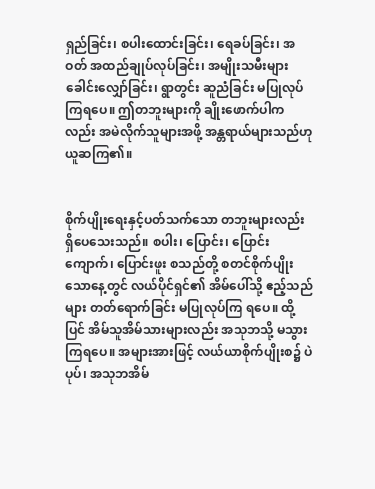ရှည်ခြင်း၊ စပါးထောင်းခြင်း၊ ရေခပ်ခြင်း၊ အဝတ် အထည်ချုပ်လုပ်ခြင်း၊ အမျိုးသမီးများ ခေါင်းလျှော်ခြင်း၊ ရွာတွင်း ဆူညံခြင်း မပြုလုပ်ကြရပေ။ ဤတဘူးများကို ချိုးဖောက်ပါကလည်း အမဲလိုက်သူများအဖို့ အန္တရာယ်များသည်ဟု ယူဆကြ၏။


စိုက်ပျိုးရေးနှင့်ပတ်သက်သော တဘူးများလည်း ရှိပေသေးသည်။ စပါး၊ ပြောင်း၊ ပြောင်းကျောက်၊ ပြောင်းဖူး စသည်တို့ စတင်စိုက်ပျိုးသောနေ့တွင် လယ်ပိုင်ရှင်၏ အိမ်ပေါ်သို့ ဧည့်သည်များ တတ်ရောက်ခြင်း မပြုလုပ်ကြ ရပေ။ ထို့ပြင် အိမ်သူအိမ်သားများလည်း အသုဘသို့ မသွားကြရပေ။ အများအားဖြင့် လယ်ယာစိုက်ပျိုးစ၌ ပဲပုပ်၊ အသုဘအိမ်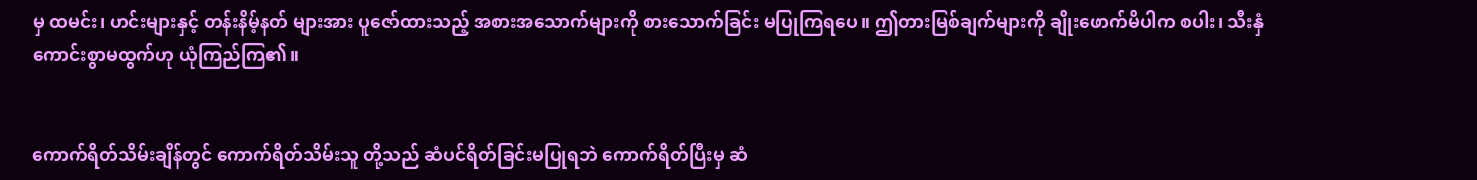မှ ထမင်း၊ ဟင်းများနှင့် တန်းနိမ့်နတ် များအား ပူဇော်ထားသည့် အစားအသောက်များကို စားသောက်ခြင်း မပြုကြရပေ။ ဤတားမြစ်ချက်များကို ချိုးဖောက်မိပါက စပါး၊ သီးနှံ ကောင်းစွာမထွက်ဟု ယုံကြည်ကြ၏။


ကောက်ရိတ်သိမ်းချိန်တွင် ကောက်ရိတ်သိမ်းသူ တို့သည် ဆံပင်ရိတ်ခြင်းမပြုရဘဲ ကောက်ရိတ်ပြီးမှ ဆံ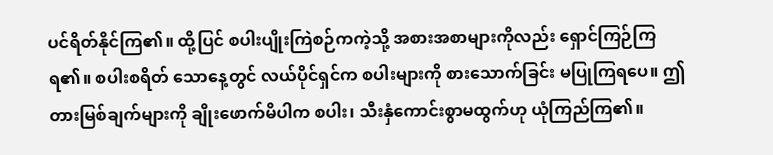ပင်ရိတ်နိုင်ကြ၏။ ထို့ပြင် စပါးပျိုးကြဲစဉ်ကကဲ့သို့ အစားအစာများကိုလည်း ရှောင်ကြဉ်ကြရ၏။ စပါးစရိတ် သောနေ့တွင် လယ်ပိုင်ရှင်က စပါးများကို စားသောက်ခြင်း မပြုကြရပေ။ ဤတားမြစ်ချက်များကို ချိုးဖောက်မိပါက စပါး၊ သီးနှံကောင်းစွာမထွက်ဟု ယုံကြည်ကြ၏။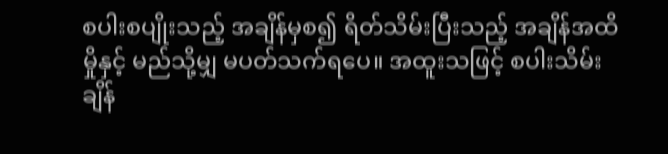စပါးစပျိုးသည့် အချိန်မှစ၍ ရိတ်သိမ်းပြီးသည့် အချိန်အထိ မှိုနှင့် မည်သို့မျှ မပတ်သက်ရပေ။ အထူးသဖြင့် စပါးသိမ်းချိန်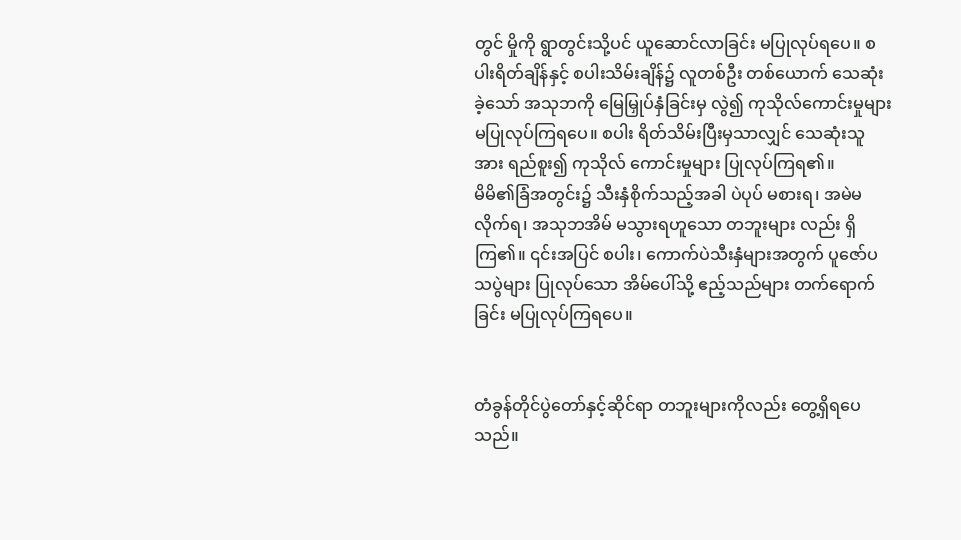တွင် မှိုကို ရွာတွင်းသို့ပင် ယူဆောင်လာခြင်း မပြုလုပ်ရပေ။ စပါးရိတ်ချိန်နှင့် စပါးသိမ်းချိန်၌ လူတစ်ဦး တစ်ယောက် သေဆုံးခဲ့သော် အသုဘကို မြေမြှုပ်နှံခြင်းမှ လွဲ၍ ကုသိုလ်ကောင်းမှုများ မပြုလုပ်ကြရပေ။ စပါး ရိတ်သိမ်းပြီးမှသာလျှင် သေဆုံးသူအား ရည်စူး၍ ကုသိုလ် ကောင်းမှုများ ပြုလုပ်ကြရ၏။
မိမိ၏ခြံအတွင်း၌ သီးနှံစိုက်သည့်အခါ ပဲပုပ် မစားရ၊ အမဲမလိုက်ရ၊ အသုဘအိမ် မသွားရဟူသော တဘူးများ လည်း ရှိကြ၏။ ၎င်းအပြင် စပါး၊ ကောက်ပဲသီးနှံများအတွက် ပူဇော်ပသပွဲများ ပြုလုပ်သော အိမ်ပေါ်သို့ ဧည့်သည်များ တက်ရောက်ခြင်း မပြုလုပ်ကြရပေ။


တံခွန်တိုင်ပွဲတော်နှင့်ဆိုင်ရာ တဘူးများကိုလည်း တွေ့ရှိရပေသည်။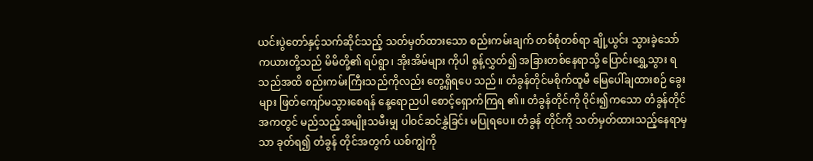ယင်းပွဲတော်နှင့်သက်ဆိုင်သည့် သတ်မှတ်ထားသော စည်းကမ်းချက် တစ်စုံတစ်ရာ ချို့ယွင်း သွားခဲ့သော် ကယားတို့သည် မိမိတို့၏ ရပ်ရွာ၊ အိုးအိမ်များ ကိုပါ စွန့်လွှတ်၍ အခြားတစ်နေရာသို့ ပြောင်းရွှေ့သွား ရသည်အထိ စည်းကမ်းကြီးသည်ကိုလည်း တွေ့ရှိရပေ သည်။ တံခွန်တိုင်မစိုက်ထူမီ မြေပေါ်ချထားစဉ် ခွေးများ ဖြတ်ကျော်မသွားစေရန် နေ့ရောညပါ စောင့်ရှောက်ကြရ ၏။ တံခွန်တိုင်ကို ဝိုင်း၍ကသော တံခွန်တိုင်အကတွင် မည်သည့်အမျိုးသမီးမျှ ပါဝင်ဆင်နွှဲခြင်း မပြုရပေ။ တံခွန် တိုင်ကို သတ်မှတ်ထားသည့်နေရာမှသာ ခုတ်ရ၍ တံခွန် တိုင်အတွက် ယစ်ကျွဲကို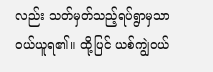လည်း သတ်မှတ်သည့်ရပ်ရွာမှသာ ဝယ်ယူရ၏။ ထို့ပြင် ယစ်ကျွဲဝယ်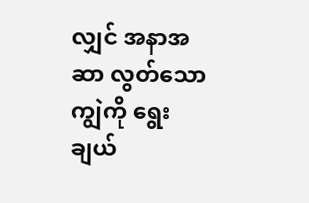လျှင် အနာအဆာ လွတ်သော ကျွဲကို ရွေးချယ်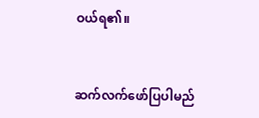ဝယ်ရ၏။


ဆက်လက်ဖော်ပြပါမည်